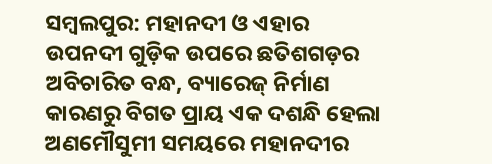ସମ୍ବଲପୁର: ମହାନଦୀ ଓ ଏହାର ଉପନଦୀ ଗୁଡ଼ିକ ଉପରେ ଛତିଶଗଡ଼ର ଅବିଚାରିତ ବନ୍ଧ, ବ୍ୟାରେଜ୍ ନିର୍ମାଣ କାରଣରୁ ବିଗତ ପ୍ରାୟ ଏକ ଦଶନ୍ଧି ହେଲା ଅଣମୌସୁମୀ ସମୟରେ ମହାନଦୀର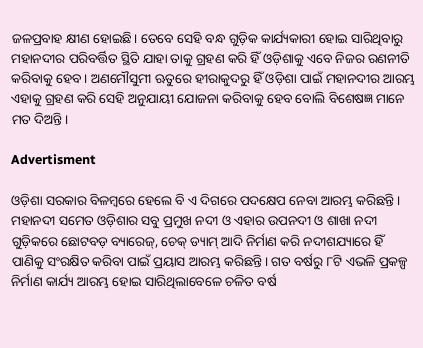ଜଳପ୍ରବାହ କ୍ଷୀଣ ହୋଇଛି। ତେବେ ସେହି ବନ୍ଧ ଗୁଡ଼ିକ କାର୍ଯ୍ୟକାରୀ ହୋଇ ସାରିଥିବାରୁ ମହାନଦୀର ପରିବର୍ତ୍ତିତ ସ୍ଥିତି ଯାହା ତାକୁ ଗ୍ରହଣ କରି ହିଁ ଓଡ଼ିଶାକୁ ଏବେ ନିଜର ରଣନୀତି କରିବାକୁ ହେବ। ଅଣମୌସୁମୀ ଋତୁରେ ହୀରାକୁଦରୁ ହିଁ ଓଡ଼ିଶା ପାଇଁ ମହାନଦୀର ଆରମ୍ଭ ଏହାକୁ ଗ୍ରହଣ କରି ସେହି ଅନୁଯାୟୀ ଯୋଜନା କରିବାକୁ ହେବ ବୋଲି ବିଶେଷଜ୍ଞ ମାନେ ମତ ଦିଅନ୍ତି।

Advertisment

ଓଡ଼ିଶା ସରକାର ବିଳମ୍ବରେ ହେଲେ ବି ଏ ଦିଗରେ ପ‌ଦକ୍ଷେପ ନେବା ଆରମ୍ଭ କରିଛନ୍ତି। ମହାନଦୀ ସମେତ ଓଡ଼ିଶାର ସବୁ ପ୍ରମୁଖ ନଦୀ ଓ ଏହାର ଉପନଦୀ ଓ ଶାଖା ନଦୀ ଗୁଡ଼ିକରେ ଛୋଟବଡ଼ ବ୍ୟାରେଜ୍, ଚେକ୍‌ ‌ଡ୍ୟାମ୍ ଆଦି ନିର୍ମାଣ କରି ନଦୀଶଯ୍ୟାରେ ହିଁ ପାଣିକୁ ସଂରକ୍ଷିତ କରିବା ପାଇଁ ପ୍ରୟାସ ଆରମ୍ଭ କରିଛନ୍ତି। ଗତ ବର୍ଷରୁ ୮ଟି ଏଭଳି ପ୍ରକଳ୍ପ ନିର୍ମାଣ କାର୍ଯ୍ୟ ଆରମ୍ଭ ହୋଇ ସାରିଥିଲାବେଳେ ଚଳିତ ବର୍ଷ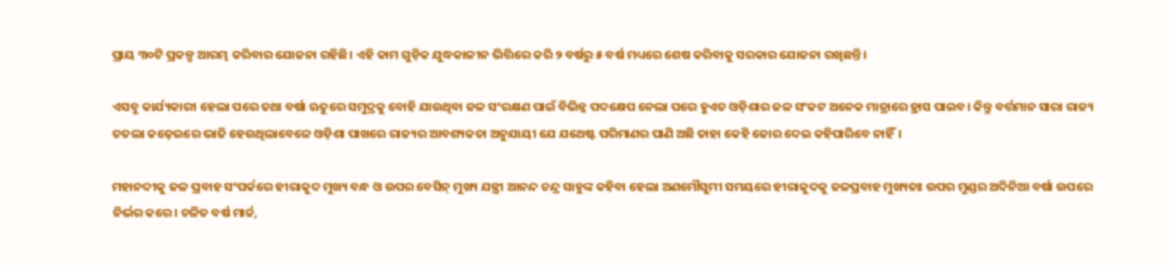ପ୍ରାୟ ୩୦ଟି ପ୍ରକଳ୍ପ ଆରମ୍ଭ କରିବାର ଯୋଜନା ରହିଛି। ଏହି କାମ ଗୁଡ଼ିକ ଯୁଦ୍ଧକାଳୀନ ଭିତ୍ତିରେ କରି ୨ ବର୍ଷରୁ ୫ ବ‌ର୍ଷ ମଧ୍ୟରେ ଶେଷ କରିବାକୁ ‌ସରକାର ଯୋଜନା ରଖିଛନ୍ତି।

ଏସବୁ କାର୍ଯ୍ୟକାରୀ ହେଲା ପରେ ତଥା ‌ବର୍ଷା ଋତୁରେ ସମୁଦ୍ରକୁ ବୋହି ଯାଉଥିବା ଜଳ ସଂରକ୍ଷଣ ପାଇଁ ବିଭିନ୍ନ ପଦକ୍ଷେପ ନେଲା ପରେ ହୁଏତ ଓଡ଼ିଶାର ଜଳ ସଂକଟ ଅନେକ ମାତ୍ରାରେ ହ୍ରାସ ପାଇବ। କିନ୍ତୁ ବର୍ତ୍ତମାନ ସାରା ରାଜ୍ୟ ତତଲା କଢ଼େଇରେ ଭାଜି ହେଉଥିଲାବେଳେ ଓଡ଼ିଶା ପାଖରେ ରାଜ୍ୟର ଆବଶ୍ୟକତା ଅନୁଯାୟୀ ଯେ ଯଥେଷ୍ଟ ପରିମାଣର ପାଣି ଅଛି ତାହା କେହି ଜୋର ଦେଇ କହିପାରିବେ ନାହିଁ।

ମହାନଦୀକୁ ଜଳ ପ୍ରବାହ ସଂପର୍କରେ ‌ହୀରାକୁଦ ମୁଖ୍ୟ ବନ୍ଧ ଓ ଉପର ବେସିନ୍ ମୁଖ୍ୟ ଯନ୍ତ୍ରୀ ଆନନ୍ଦ ଚନ୍ଦ୍ର ସାହୁଙ୍କ କହିବା ହେଲା ଅଣମୌସୁମୀ ସମୟରେ ହୀରାକୁଦକୁ ଜଳପ୍ରବାହ ମୁଖ୍ୟତଃ ଉପର ମୁଣ୍ଡର ଅଦିନିଆ ବର୍ଷା ଉପରେ ନିର୍ଭର କରେ। ଚଳିତ ବର୍ଷ ମାର୍ଚ୍ଚ,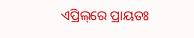ଏପ୍ରିଲ୍‌ରେ ପ୍ରାୟତଃ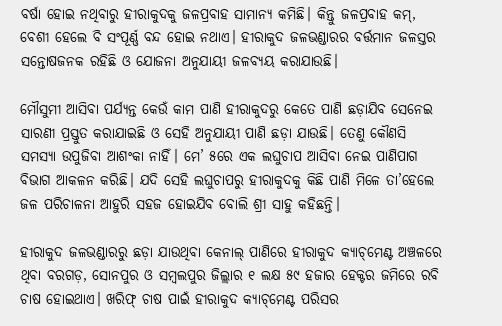ବର୍ଷା ହୋଇ ନଥିବାରୁ ହୀରାକୁଦକୁ ଜଳପ୍ରବାହ ସାମାନ୍ୟ କମିଛି। କିନ୍ତୁ ଜଳପ୍ରବାହ କମ୍, ବେଶୀ ହେଲେ ବି ସଂପୂର୍ଣ୍ଣ ବନ୍ଦ ହୋଇ ନଥାଏ। ହୀରାକୁଦ ଜଳଭଣ୍ଡାରର ବର୍ତ୍ତମାନ ଜଳସ୍ତର ସନ୍ତୋଷଜନକ ରହିଛି ଓ ଯୋଜନା ଅନୁଯାୟୀ ଜଳବ୍ୟୟ କରାଯାଉଛି।

ମୌସୁମୀ ଆସିବା ପର୍ଯ୍ୟନ୍ତ କେଉଁ କାମ ପାଣି ହୀରାକୁଦରୁ କେତେ ପାଣି ଛଡ଼ାଯିବ ସେନେଇ ସାରଣୀ ପ୍ରସ୍ତୁତ କରାଯାଇଛି ଓ ସେହି ଅନୁଯାୟୀ ପାଣି ଛଡ଼ା ଯାଉଛି। ତେଣୁ କୌଣସି ସମସ୍ୟା ଉପୁଜିବା ଆଶଂକା ନାହିଁ। ମେ’ ୫ରେ ଏକ ଲଘୁଚାପ ଆସିବା ନେଇ ପାଣିପାଗ ବିଭାଗ ଆକଳନ କରିଛି। ଯଦି ସେହି ଲଘୁଚାପରୁ ହୀରାକୁଦକୁ କିଛି ପାଣି ମିଳେ ତା’ହେଲେ ଜଳ ପରିଚାଳନା ଆହୁରି ସହଜ ହୋଇଯିବ ବୋଲି ଶ୍ରୀ ସାହୁ କହିଛନ୍ତି।

ହୀରାକୁଦ ଜଳଭଣ୍ଡାରରୁ ଛଡ଼ା ଯାଉଥିବା କେନାଲ୍ ପାଣିରେ ହୀରାକୁଦ କ୍ୟାଚ୍‌ମେଣ୍ଟ ଅଞ୍ଚଳରେ ଥିବା ବରଗଡ଼, ସୋନପୁର ଓ ସମ୍ବଲପୁର ଜିଲ୍ଲାର ୧ ଲକ୍ଷ ୫୯ ହଜାର ହେକ୍ଟର ଜମିରେ ରବି ଚାଷ ହୋଇଥାଏ। ଖରିଫ୍ ଚାଷ ପାଇଁ ହୀରାକୁଦ କ୍ୟାଚ୍‌ମେଣ୍ଟ ପରିସର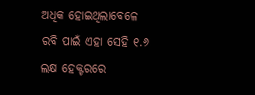ଅଧିକ ହୋଇଥିଲାବେଳେ ରବି ପାଇଁ ଏହା ସେହି ୧.୬ ଲକ୍ଷ ହେକ୍ଟରରେ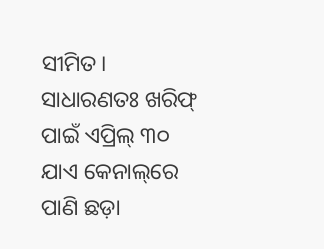ସୀମିତ। ସାଧାରଣତଃ ଖରିଫ୍ ପାଇଁ ଏପ୍ରିଲ୍ ୩୦ ଯାଏ କେନାଲ୍‌ରେ ପାଣି ଛଡ଼ା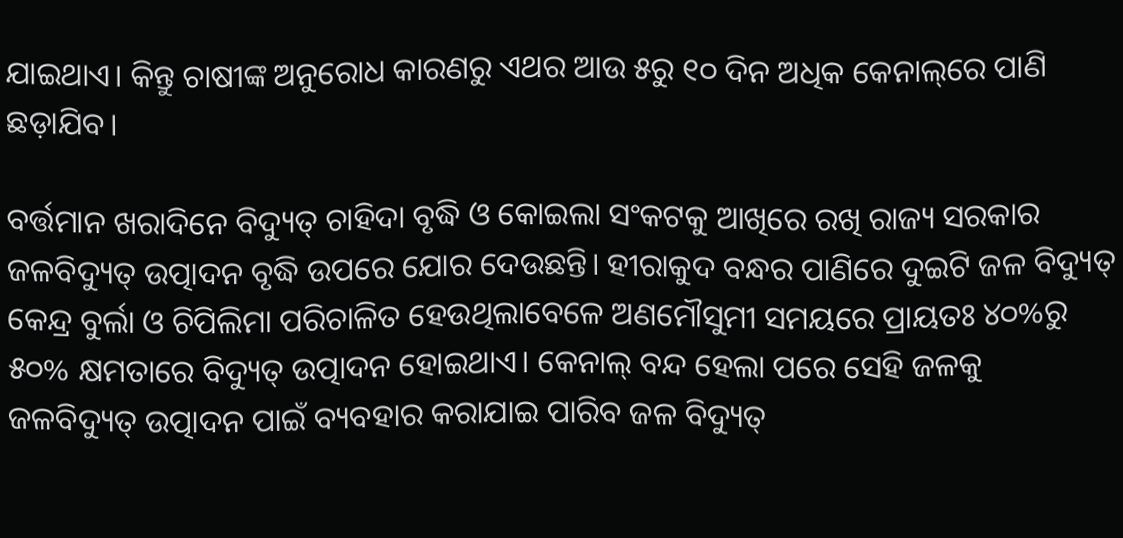ଯାଇଥାଏ। କିନ୍ତୁ ଚାଷୀଙ୍କ ଅନୁରୋଧ କାରଣରୁ ଏଥର ଆଉ ୫ରୁ ୧୦ ଦିନ ଅଧିକ କେନାଲ୍‌ରେ ପାଣି ଛଡ଼ାଯିବ।

ବର୍ତ୍ତମାନ ଖରାଦିନେ ବିଦ୍ୟୁତ୍‌ ଚାହିଦା ବୃଦ୍ଧି ଓ କୋଇଲା ସଂକଟକୁ ଆଖିରେ ରଖି ରାଜ୍ୟ ସରକାର ଜଳବିଦ୍ୟୁତ୍ ଉତ୍ପାଦନ ବୃଦ୍ଧି ଉପରେ ଯୋର ଦେଉଛନ୍ତି। ହୀରାକୁଦ ବନ୍ଧର ପାଣିରେ ଦୁଇଟି ଜଳ ବିଦ୍ୟୁତ୍ କେନ୍ଦ୍ର ବୁର୍ଲା ଓ ଚିପିଲିମା ପରିଚାଳିତ ହେଉଥିଲାବେଳେ ଅଣମୌସୁମୀ ସମୟରେ ପ୍ରାୟତଃ ୪୦%ରୁ ୫୦% କ୍ଷମତାରେ ବିଦ୍ୟୁତ୍‌ ଉତ୍ପାଦନ ହୋଇଥାଏ। କେନାଲ୍ ବନ୍ଦ ହେଲା ପରେ ସେହି ଜଳକୁ ଜଳବିଦ୍ୟୁତ୍ ଉତ୍ପାଦନ ପାଇଁ ବ୍ୟବହାର କରାଯାଇ ପାରିବ ଜଳ ବିଦ୍ୟୁତ୍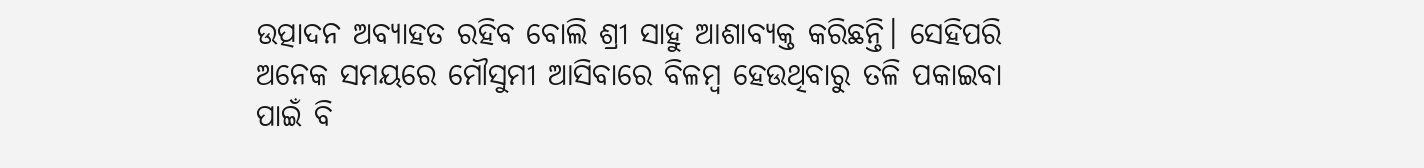ଉତ୍ପାଦନ ଅବ୍ୟାହତ ରହିବ ବୋଲି ଶ୍ରୀ ସାହୁ ଆଶାବ୍ୟକ୍ତ କରିଛନ୍ତି। ସେହିପରି ଅନେକ ସମୟରେ ମୌସୁମୀ ଆସିବାରେ ବିଳମ୍ବ ହେଉଥିବାରୁ ତଳି ପକାଇବା ପାଇଁ ବି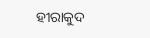ହୀରାକୁଦ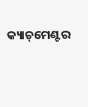କ୍ୟାଚ୍‌ମେଣ୍ଟର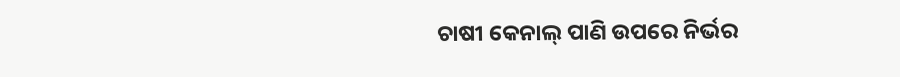ଚାଷୀ କେନାଲ୍ ପାଣି ଉପରେ ନିର୍ଭର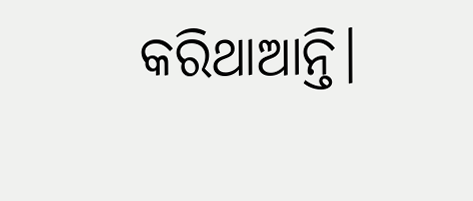କରିଥାଆନ୍ତି।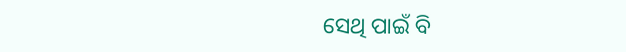ସେଥି ପାଇଁ ବି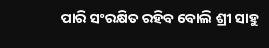ପାରି ସଂରକ୍ଷିତ ରହିବ ବୋଲି ଶ୍ରୀ ସାହୁ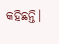କହିଛନ୍ତି।